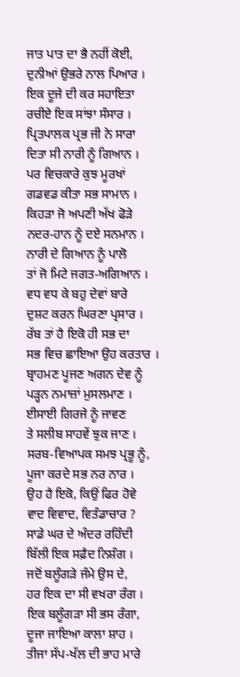ਜਾਤ ਪਾਤ ਦਾ ਭੈ ਨਹੀਂ ਕੋਈ,
ਦੁਨੀਆਂ ਉਭਰੇ ਨਾਲ ਪਿਆਰ ।
ਇਕ ਦੂਜੇ ਦੀ ਕਰ ਸਹਾਇਤਾ
ਰਚੀਏ ਇਕ ਸਾਂਝਾ ਸੰਸਾਰ ।
ਪ੍ਰਿਤਪਾਲਕ ਪ੍ਰਭ ਜੀ ਨੇ ਸਾਰਾ
ਦਿਤਾ ਸੀ ਨਾਰੀ ਨੂੰ ਗਿਆਨ ।
ਪਰ ਵਿਚਕਾਰੇ ਕੁਝ ਮੂਰਖਾਂ
ਗਡਵਡ ਕੀਤਾ ਸਭ ਸਾਮਾਨ ।
ਕਿਹੜਾ ਜੋ ਅਪਣੀ ਅੱਖ ਫੋੜੇ
ਨਦਰ-ਹਾਨ ਨੂੰ ਦਏ ਸਨਮਾਨ ।
ਨਾਰੀ ਦੇ ਗਿਆਨ ਨੂੰ ਪਾਲੋ
ਤਾਂ ਜੋ ਮਿਟੇ ਜਗਤ-ਅਗਿਆਨ ।
ਵਧ ਵਧ ਕੇ ਬਹੁ ਦੇਵਾਂ ਬਾਰੇ
ਦੁਸ਼ਟ ਕਰਨ ਘਿਰਣਾ ਪ੍ਰਸਾਰ ।
ਰੱਬ ਤਾਂ ਹੈ ਇਕੋ ਹੀ ਸਭ ਦਾ
ਸਭ ਵਿਚ ਛਾਇਆ ਉਹ ਕਰਤਾਰ ।
ਬ੍ਰਾਹਮਣ ਪੂਜਣ ਅਗਨ ਦੇਵ ਨੂੰ
ਪੜ੍ਹਨ ਨਮਾਜ਼ਾਂ ਮੁਸਲਮਾਣ ।
ਈਸਾਈ ਗਿਰਜੇ ਨੂੰ ਜਾਵਣ
ਤੇ ਸਲੀਬ ਸਾਹਵੇਂ ਝੁਕ ਜਾਣ ।
ਸਰਬ-ਵਿਆਪਕ ਸਮਝ ਪ੍ਰਭੂ ਨੂੰ,
ਪੂਜਾ ਕਰਦੇ ਸਭ ਨਰ ਨਾਰ ।
ਉਹ ਹੈ ਇਕੋ, ਕਿਉਂ ਫਿਰ ਹੋਵੇ
ਵਾਦ ਵਿਵਾਦ, ਵਿਤੰਡਾਚਾਰ ?
ਸਾਡੇ ਘਰ ਦੇ ਅੰਦਰ ਰਹਿੰਦੀ
ਬਿੱਲੀ ਇਕ ਸਫ਼ੈਦ ਨਿਸ਼ੰਗ ।
ਜਦੋਂ ਬਲੂੰਗੜੇ ਜੰਮੇ ਉਸ ਦੇ,
ਹਰ ਇਕ ਦਾ ਸੀ ਵਖਰਾ ਰੰਗ ।
ਇਕ ਬਲੂੰਗੜਾ ਸੀ ਭਸ ਰੰਗਾ,
ਦੂਜਾ ਜਾਇਆ ਕਾਲਾ ਸ਼ਾਹ ।
ਤੀਜਾ ਸੱਪ-ਖੱਲ ਦੀ ਭਾਹ ਮਾਰੇ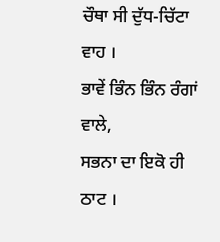ਚੌਥਾ ਸੀ ਦੁੱਧ-ਚਿੱਟਾ ਵਾਹ ।
ਭਾਵੇਂ ਭਿੰਨ ਭਿੰਨ ਰੰਗਾਂ ਵਾਲੇ,
ਸਭਨਾ ਦਾ ਇਕੋ ਹੀ ਠਾਟ ।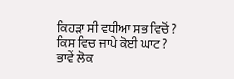ਕਿਹੜਾ ਸੀ ਵਧੀਆ ਸਭ ਵਿਚੋਂ ?
ਕਿਸ ਵਿਚ ਜਾਪੇ ਕੋਈ ਘਾਟ ?
ਭਾਵੇਂ ਲੋਕ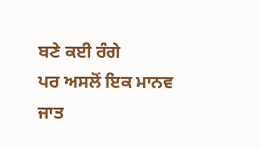ਬਣੇ ਕਈ ਰੰਗੇ
ਪਰ ਅਸਲੋਂ ਇਕ ਮਾਨਵ ਜਾਤ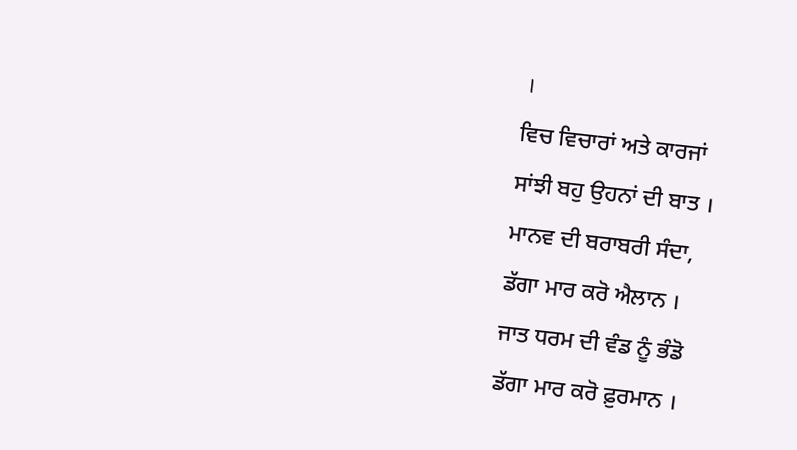।
ਵਿਚ ਵਿਚਾਰਾਂ ਅਤੇ ਕਾਰਜਾਂ
ਸਾਂਝੀ ਬਹੁ ਉਹਨਾਂ ਦੀ ਬਾਤ ।
ਮਾਨਵ ਦੀ ਬਰਾਬਰੀ ਸੰਦਾ,
ਡੱਗਾ ਮਾਰ ਕਰੋ ਐਲਾਨ ।
ਜਾਤ ਧਰਮ ਦੀ ਵੰਡ ਨੂੰ ਭੰਡੋ
ਡੱਗਾ ਮਾਰ ਕਰੋ ਫ਼ੁਰਮਾਨ ।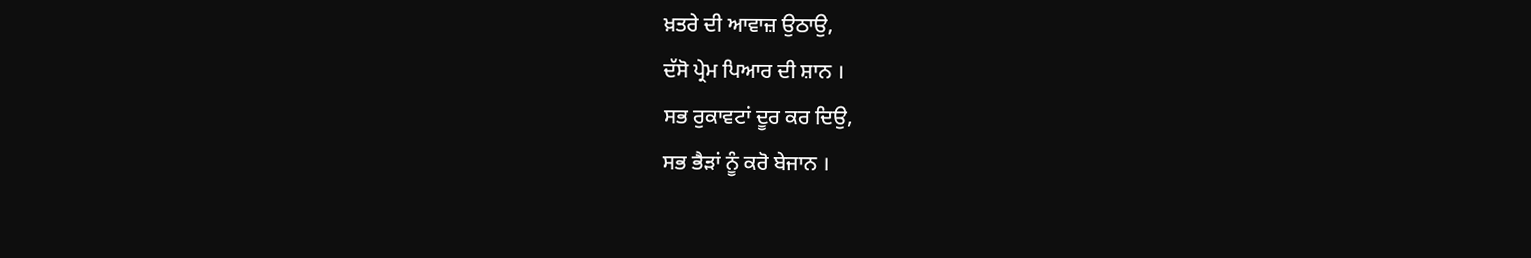ਖ਼ਤਰੇ ਦੀ ਆਵਾਜ਼ ਉਠਾਉ,
ਦੱਸੋ ਪ੍ਰੇਮ ਪਿਆਰ ਦੀ ਸ਼ਾਨ ।
ਸਭ ਰੁਕਾਵਟਾਂ ਦੂਰ ਕਰ ਦਿਉ,
ਸਭ ਭੈੜਾਂ ਨੂੰ ਕਰੋ ਬੇਜਾਨ ।